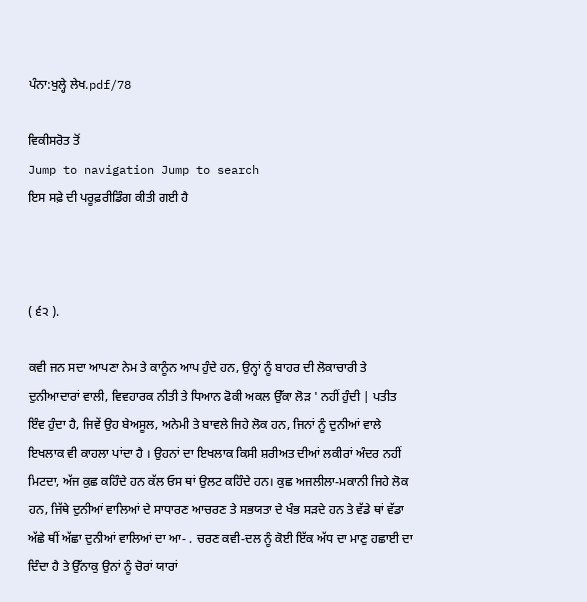ਪੰਨਾ:ਖੁਲ੍ਹੇ ਲੇਖ.pdf/78

ਵਿਕੀਸਰੋਤ ਤੋਂ
Jump to navigation Jump to search
ਇਸ ਸਫ਼ੇ ਦੀ ਪਰੂਫ਼ਰੀਡਿੰਗ ਕੀਤੀ ਗਈ ਹੈ



( ੬੨ ).

ਕਵੀ ਜਨ ਸਦਾ ਆਪਣਾ ਨੇਮ ਤੇ ਕਾਨੂੰਨ ਆਪ ਹੁੰਦੇ ਹਨ, ਉਨ੍ਹਾਂ ਨੂੰ ਬਾਹਰ ਦੀ ਲੋਕਾਚਾਰੀ ਤੇ ਦੁਨੀਆਦਾਰਾਂ ਵਾਲੀ, ਵਿਵਹਾਰਕ ਨੀਤੀ ਤੇ ਧਿਆਨ ਫੋਕੀ ਅਕਲ ਉੱਕਾ ਲੋੜ ' ਨਹੀਂ ਹੁੰਦੀ | ਪਤੀਤ ਇੰਵ ਹੁੰਦਾ ਹੈ, ਜਿਵੇਂ ਉਹ ਬੇਅਸੂਲ, ਅਨੇਮੀ ਤੇ ਬਾਵਲੇ ਜਿਹੇ ਲੋਕ ਹਨ, ਜਿਨਾਂ ਨੂੰ ਦੁਨੀਆਂ ਵਾਲੇ ਇਖਲਾਕ ਵੀ ਕਾਹਲਾ ਪਾਂਦਾ ਹੈ । ਉਹਨਾਂ ਦਾ ਇਖਲਾਕ ਕਿਸੀ ਸ਼ਰੀਅਤ ਦੀਆਂ ਲਕੀਰਾਂ ਅੰਦਰ ਨਹੀਂ ਮਿਟਦਾ, ਅੱਜ ਕੁਛ ਕਹਿੰਦੇ ਹਨ ਕੱਲ ਓਸ ਥਾਂ ਉਲਟ ਕਹਿੰਦੇ ਹਨ। ਕੁਛ ਅਜਲੀਲਾ-ਮਕਾਨੀ ਜਿਹੇ ਲੋਕ ਹਨ, ਜਿੱਥੇ ਦੁਨੀਆਂ ਵਾਲਿਆਂ ਦੇ ਸਾਧਾਰਣ ਆਚਰਣ ਤੇ ਸਭਯਤਾ ਦੇ ਖੰਭ ਸੜਦੇ ਹਨ ਤੇ ਵੱਡੇ ਥਾਂ ਵੱਡਾ ਅੱਛੇ ਥੀਂ ਅੱਛਾ ਦੁਨੀਆਂ ਵਾਲਿਆਂ ਦਾ ਆ- . ਚਰਣ ਕਵੀ-ਦਲ ਨੂੰ ਕੋਈ ਇੱਕ ਅੱਧ ਦਾ ਮਾਣੁ ਹਛਾਈ ਦਾ ਦਿੰਦਾ ਹੈ ਤੇ ਉੱਨਾਕੁ ਉਨਾਂ ਨੂੰ ਚੋਰਾਂ ਯਾਰਾਂ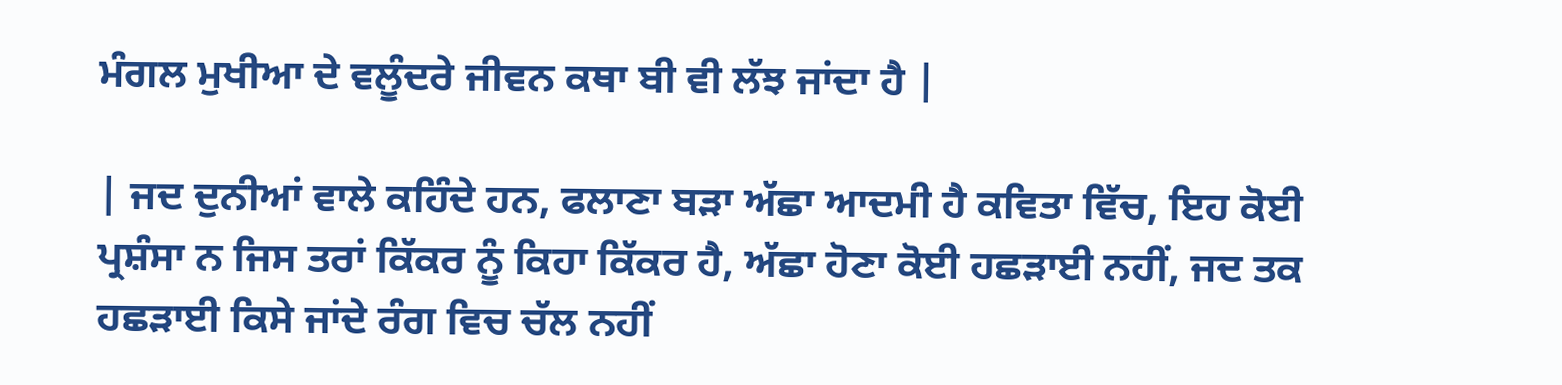ਮੰਗਲ ਮੁਖੀਆ ਦੇ ਵਲੂੰਦਰੇ ਜੀਵਨ ਕਥਾ ਬੀ ਵੀ ਲੱਝ ਜਾਂਦਾ ਹੈ |

| ਜਦ ਦੁਨੀਆਂ ਵਾਲੇ ਕਹਿੰਦੇ ਹਨ, ਫਲਾਣਾ ਬੜਾ ਅੱਛਾ ਆਦਮੀ ਹੈ ਕਵਿਤਾ ਵਿੱਚ, ਇਹ ਕੋਈ ਪ੍ਰਸ਼ੰਸਾ ਨ ਜਿਸ ਤਰਾਂ ਕਿੱਕਰ ਨੂੰ ਕਿਹਾ ਕਿੱਕਰ ਹੈ, ਅੱਛਾ ਹੋਣਾ ਕੋਈ ਹਛੜਾਈ ਨਹੀਂ, ਜਦ ਤਕ ਹਛੜਾਈ ਕਿਸੇ ਜਾਂਦੇ ਰੰਗ ਵਿਚ ਚੱਲ ਨਹੀਂ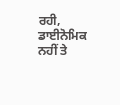ਰਹੀ, ਡਾਈਨੋਮਿਕ ਨਹੀਂ ਤੇ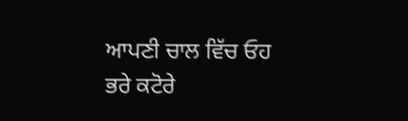ਆਪਣੀ ਚਾਲ ਵਿੱਚ ਓਹ ਭਰੇ ਕਟੋਰੇ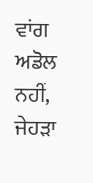ਵਾਂਗ ਅਡੋਲ ਨਹੀਂ, ਜੇਹੜਾ